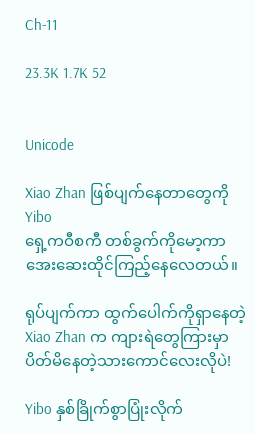Ch-11

23.3K 1.7K 52


Unicode

Xiao Zhan ဖြစ်ပျက်နေတာတွေကို Yibo
ရှေ့ကဝီစကီ တစ်ခွက်ကိုမော့ကာ အေးဆေးထိုင်ကြည့်နေလေတယ်။

ရုပ်ပျက်ကာ ထွက်ပေါက်ကိုရှာနေတဲ့ Xiao Zhan က ကျားရဲတွေကြားမှာ ပိတ်မိနေတဲ့သားကောင်လေးလိုပဲ!

Yibo နှစ်ခြိုက်စွာပြုံးလိုက်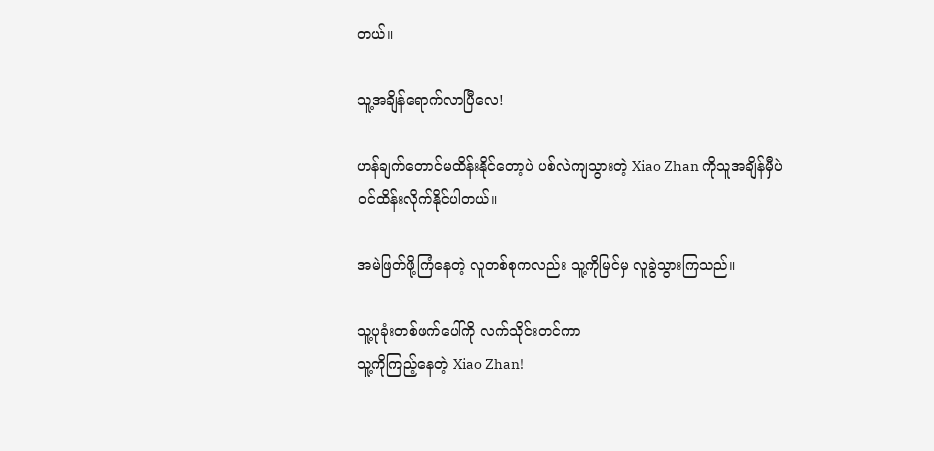တယ်။

သူ့အချိန်ရောက်လာပြီလေ!

ဟန်ချက်တောင်မထိန်းနိုင်တော့ပဲ ပစ်လဲကျသွားတဲ့ Xiao Zhan ကိုသူအချိန်မှီပဲ ဝင်ထိန်းလိုက်နိုင်ပါတယ်။

အမဲဖြတ်ဖို့ကြံနေတဲ့ လူတစ်စုကလည်း သူ့ကိုမြင်မှ လူခွဲသွားကြသည်။

သူ့ပုခုံးတစ်ဖက်ပေါ်ကို လက်သိုင်းတင်ကာ
သူ့ကိုကြည့်နေတဲ့ Xiao Zhan!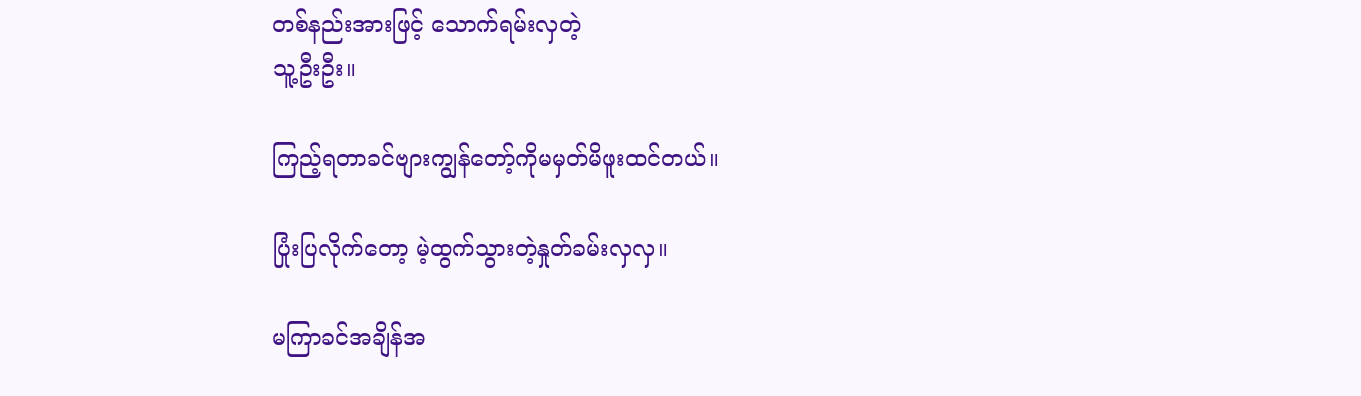တစ်နည်းအားဖြင့် သောက်ရမ်းလှတဲ့
သူ့ဦးဦး။

ကြည့်ရတာခင်ဗျားကျွန်တော့်ကိုမမှတ်မိဖူးထင်တယ်။

ပြုံးပြလိုက်တော့ မဲ့ထွက်သွားတဲ့နှုတ်ခမ်းလှလှ။

မကြာခင်အချိန်အ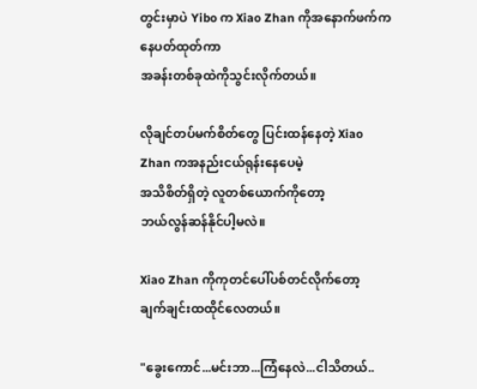တွင်းမှာပဲ Yibo က Xiao Zhan ကိုအနောက်ဖက်ကနေပတ်ထုတ်ကာ
အခန်းတစ်ခုထဲကိုသွင်းလိုက်တယ်။

လိုချင်တပ်မက်စိတ်တွေ ပြင်းထန်နေတဲ့ Xiao Zhan ကအနည်းငယ်ရုန်းနေပေမဲ့
အသိစိတ်ရှိတဲ့ လူတစ်ယောက်ကိုတော့
ဘယ်လွန်ဆန်နိုင်ပါ့မလဲ။

Xiao Zhan ကိုကုတင်ပေါ်ပစ်တင်လိုက်တော့
ချက်ချင်းထထိုင်လေတယ်။

"ခွေးကောင်...မင်းဘာ...ကြံနေလဲ...ငါသိတယ်..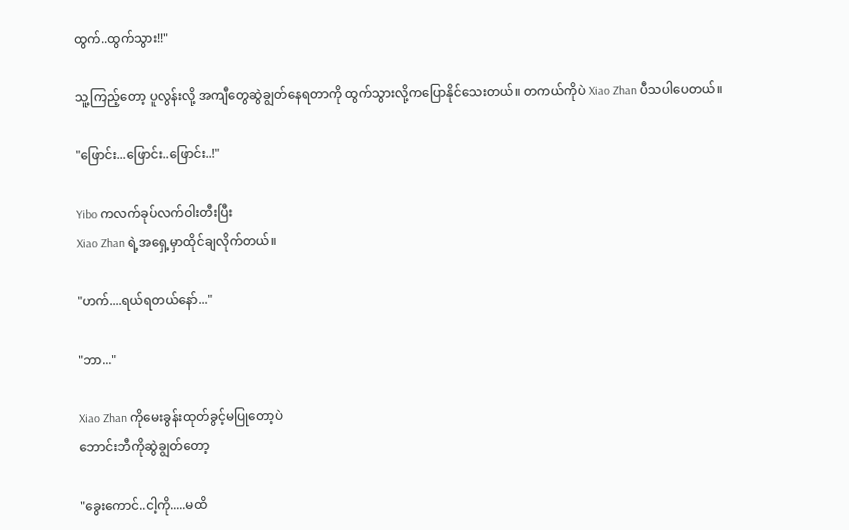ထွက်..ထွက်သွား!!"

သူ့ကြည့်တော့ ပူလွန်းလို့ အကျီတွေဆွဲချွတ်နေရတာကို ထွက်သွားလို့ကပြောနိုင်သေးတယ်။ တကယ်ကိုပဲ Xiao Zhan ပီသပါပေတယ်။

"ဖြောင်း...ဖြောင်း..ဖြောင်း..!"

Yibo ကလက်ခုပ်လက်ဝါးတီးပြီး
Xiao Zhan ရဲ့အရှေ့မှာထိုင်ချလိုက်တယ်။

"ဟက်....ရယ်ရတယ်နော်..."

"ဘာ..."

Xiao Zhan ကိုမေးခွန်းထုတ်ခွင့်မပြုတော့ပဲ
ဘောင်းဘီကိုဆွဲချွတ်တော့

"ခွေးကောင်..ငါ့ကို.....မထိ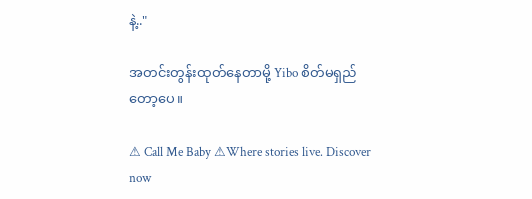နဲ့.."

အတင်းတွန်းထုတ်နေတာမို့ Yibo စိတ်မရှည်တော့ပေ။

⚠ Call Me Baby ⚠Where stories live. Discover now